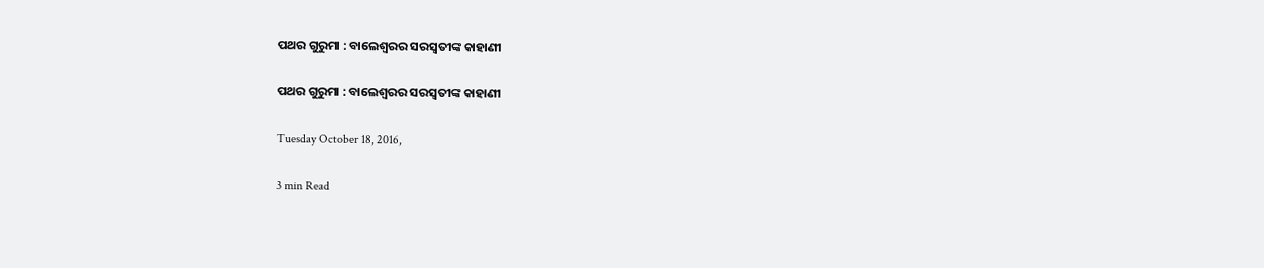ପଥର ଗୁରୁମା : ବାଲେଶ୍ଵରର ସରସ୍ଵତୀଙ୍କ କାହାଣୀ

ପଥର ଗୁରୁମା : ବାଲେଶ୍ଵରର ସରସ୍ଵତୀଙ୍କ କାହାଣୀ

Tuesday October 18, 2016,

3 min Read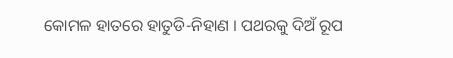କୋମଳ ହାତରେ ହାତୁଡି-ନିହାଣ । ପଥରକୁ ଦିଅଁ ରୂପ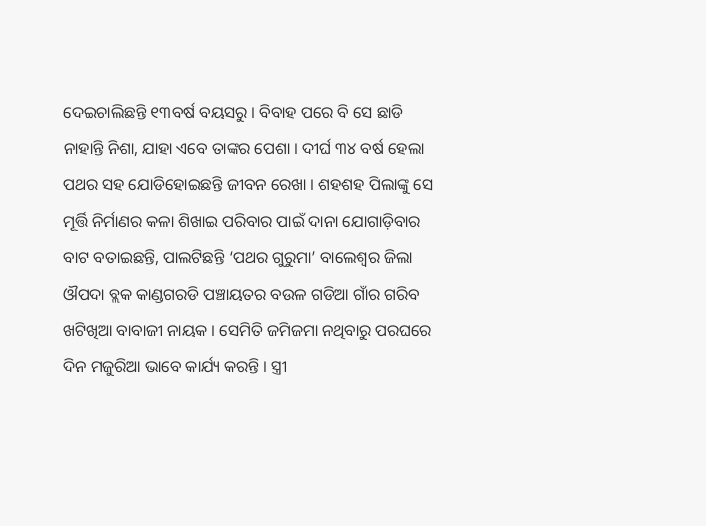ଦେଇଚାଲିଛନ୍ତି ୧୩ବର୍ଷ ବୟସରୁ । ବିବାହ ପରେ ବି ସେ ଛାଡି ନାହାନ୍ତି ନିଶା, ଯାହା ଏବେ ତାଙ୍କର ପେଶା । ଦୀର୍ଘ ୩୪ ବର୍ଷ ହେଲା ପଥର ସହ ଯୋଡିହୋଇଛନ୍ତି ଜୀବନ ରେଖା । ଶହଶହ ପିଲାଙ୍କୁ ସେ ମୂର୍ତ୍ତି ନିର୍ମାଣର କଳା ଶିଖାଇ ପରିବାର ପାଇଁ ଦାନା ଯୋଗାଡ଼ିବାର ବାଟ ବତାଇଛନ୍ତି, ପାଲଟିଛନ୍ତି ‘ପଥର ଗୁରୁମା’ ବାଲେଶ୍ଵର ଜିଲା ଔପଦା ବ୍ଲକ କାଣ୍ଡଗରଡି ପଞ୍ଚାୟତର ବଉଳ ଗଡିଆ ଗାଁର ଗରିବ ଖଟିଖିଆ ବାବାଜୀ ନାୟକ । ସେମିତି ଜମିଜମା ନଥିବାରୁ ପରଘରେ ଦିନ ମଜୁରିଆ ଭାବେ କାର୍ଯ୍ୟ କରନ୍ତି । ସ୍ତ୍ରୀ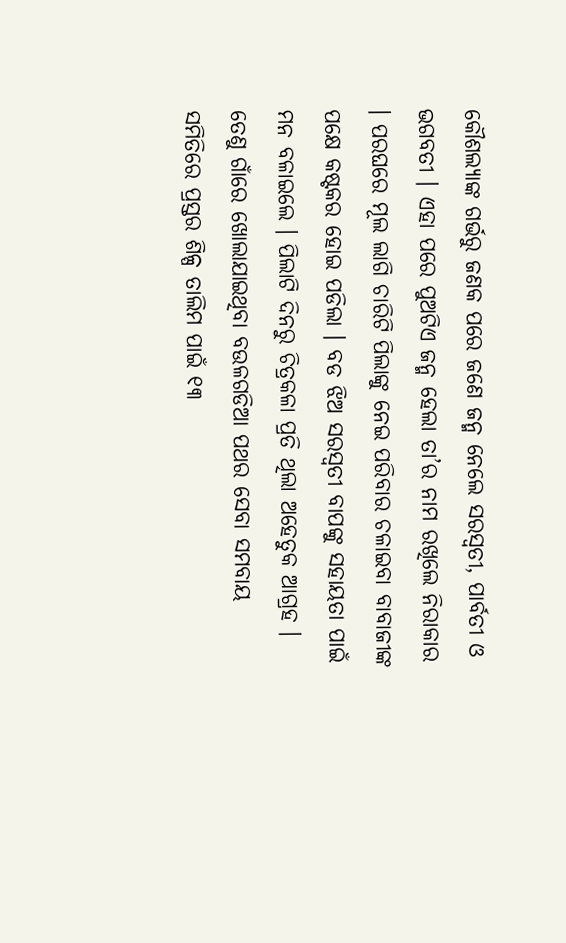କୌଶଲ୍ୟାଙ୍କ ଗର୍ଭରୁ ଜଣକ ପରେ ଜଣେ ଜନ୍ମ ନେଲେ ସରସ୍ଵତୀ, ପାର୍ବତୀ ଓ ଭଗବତୀ । ଏହା ପରେ ପୁଅଟିଏ ଜନ୍ମ ହେଲା ତା’ର ନାମ ରଖିଲେ ନିରାକାର । ପରଘରେ ମୂଲ ଲାଗି ଚାରିଟି ପିଲାଙ୍କୁ ନେଇ ପରିବାର ଚଳାଇବା ବାବାଜୀଙ୍କ ପକ୍ଷେ କଷ୍ଟକର ହୋଇ ପଡିଲା । ବଡ ଝିଅ ସରସ୍ଵତୀ ବାପଙ୍କୁ ସହାୟତା ପାଇଁ ମନ ବଳାଇଲେ । ପିଲାଟି ଦିନରୁ ଚିତ୍ରକଳା ପ୍ରତି ଥିଲା ଅହେତୁକ ଆଗ୍ରହ । ତେଣୁ ଗାଁରେ ଖୋଲାଯାଇଥିବା ବଉଳଗଡିଆ ପଥର ସେବା ସମବାୟ ସମିତିରେ ପ୍ରସ୍ତର ଶିଳ୍ପ ତାଲିମ ପାଇଁ ୧୩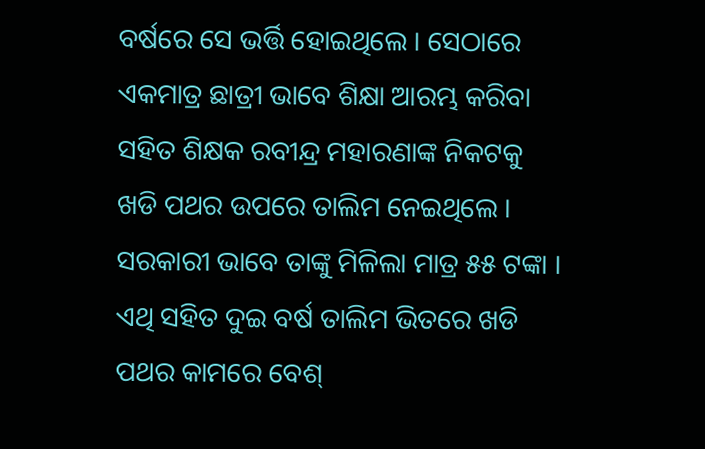ବର୍ଷରେ ସେ ଭର୍ତ୍ତି ହୋଇଥିଲେ । ସେଠାରେ ଏକମାତ୍ର ଛାତ୍ରୀ ଭାବେ ଶିକ୍ଷା ଆରମ୍ଭ କରିବା ସହିତ ଶିକ୍ଷକ ରବୀନ୍ଦ୍ର ମହାରଣାଙ୍କ ନିକଟକୁ ଖଡି ପଥର ଉପରେ ତାଲିମ ନେଇଥିଲେ । ସରକାରୀ ଭାବେ ତାଙ୍କୁ ମିଳିଲା ମାତ୍ର ୫୫ ଟଙ୍କା । ଏଥି ସହିତ ଦୁଇ ବର୍ଷ ତାଲିମ ଭିତରେ ଖଡି ପଥର କାମରେ ବେଶ୍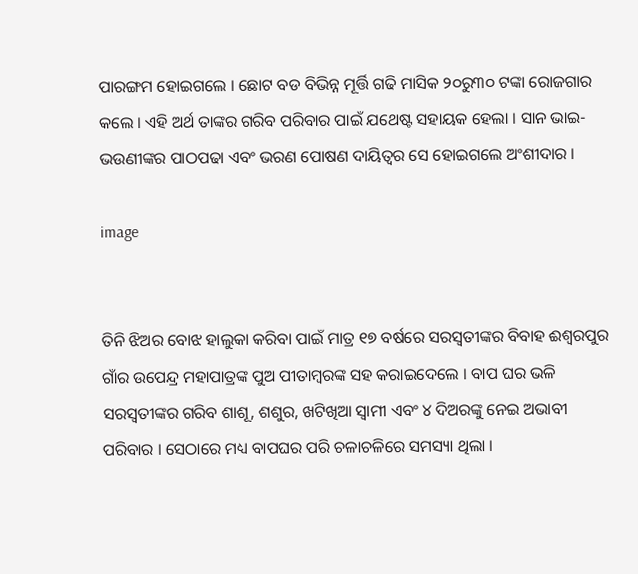ପାରଙ୍ଗମ ହୋଇଗଲେ । ଛୋଟ ବଡ ବିଭିନ୍ନ ମୂର୍ତ୍ତି ଗଢି ମାସିକ ୨୦ରୁ୩୦ ଟଙ୍କା ରୋଜଗାର କଲେ । ଏହି ଅର୍ଥ ତାଙ୍କର ଗରିବ ପରିବାର ପାଇଁ ଯଥେଷ୍ଟ ସହାୟକ ହେଲା । ସାନ ଭାଇ-ଭଉଣୀଙ୍କର ପାଠପଢା ଏବଂ ଭରଣ ପୋଷଣ ଦାୟିତ୍ଵର ସେ ହୋଇଗଲେ ଅଂଶୀଦାର ।

image


ତିନି ଝିଅର ବୋଝ ହାଲୁକା କରିବା ପାଇଁ ମାତ୍ର ୧୭ ବର୍ଷରେ ସରସ୍ଵତୀଙ୍କର ବିବାହ ଈଶ୍ଵରପୁର ଗାଁର ଉପେନ୍ଦ୍ର ମହାପାତ୍ରଙ୍କ ପୁଅ ପୀତାମ୍ବରଙ୍କ ସହ କରାଇଦେଲେ । ବାପ ଘର ଭଳି ସରସ୍ଵତୀଙ୍କର ଗରିବ ଶାଶୂ, ଶଶୁର, ଖଟିଖିଆ ସ୍ଵାମୀ ଏବଂ ୪ ଦିଅରଙ୍କୁ ନେଇ ଅଭାବୀ ପରିବାର । ସେଠାରେ ମଧ୍ୟ ବାପଘର ପରି ଚଳାଚଳିରେ ସମସ୍ୟା ଥିଲା ।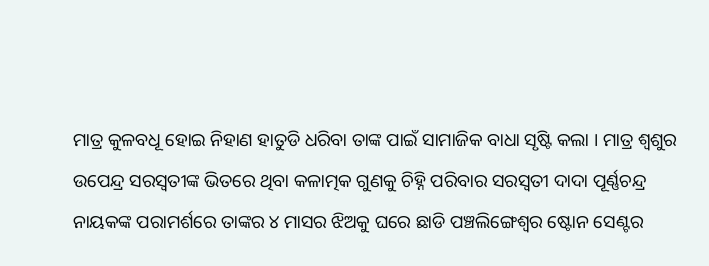ମାତ୍ର କୁଳବଧୂ ହୋଇ ନିହାଣ ହାତୁଡି ଧରିବା ତାଙ୍କ ପାଇଁ ସାମାଜିକ ବାଧା ସୃଷ୍ଟି କଲା । ମାତ୍ର ଶ୍ଵଶୁର ଉପେନ୍ଦ୍ର ସରସ୍ଵତୀଙ୍କ ଭିତରେ ଥିବା କଳାତ୍ମକ ଗୁଣକୁ ଚିହ୍ନି ପରିବାର ସରସ୍ଵତୀ ଦାଦା ପୂର୍ଣ୍ଣଚନ୍ଦ୍ର ନାୟକଙ୍କ ପରାମର୍ଶରେ ତାଙ୍କର ୪ ମାସର ଝିଅକୁ ଘରେ ଛାଡି ପଞ୍ଚଲିଙ୍ଗେଶ୍ଵର ଷ୍ଟୋନ ସେଣ୍ଟର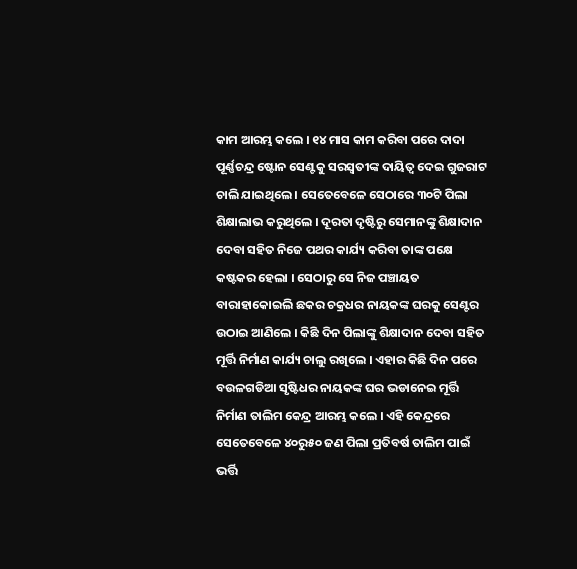କାମ ଆରମ୍ଭ କଲେ । ୧୪ ମାସ କାମ କରିବା ପରେ ଦାଦା ପୂର୍ଣ୍ଣଚନ୍ଦ୍ର ଷ୍ଟୋନ ସେଣ୍ଟକୁ ସରସ୍ଵତୀଙ୍କ ଦାୟିତ୍ଵ ଦେଇ ଗୁଜରାଟ ଚାଲି ଯାଇଥିଲେ । ସେତେବେଳେ ସେଠାରେ ୩୦ଟି ପିଲା ଶିକ୍ଷାଲାଭ କରୁଥିଲେ । ଦୂରତା ଦୃଷ୍ଟିରୁ ସେମାନଙ୍କୁ ଶିକ୍ଷାଦାନ ଦେବା ସହିତ ନିଜେ ପଥର କାର୍ଯ୍ୟ କରିବା ତାଙ୍କ ପକ୍ଷେ କଷ୍ଟକର ହେଲା । ସେଠାରୁ ସେ ନିଜ ପଞ୍ଚାୟତ ବାରାହାକୋଇଲି ଛକର ଚକ୍ରଧର ନାୟକଙ୍କ ଘରକୁ ସେଣ୍ଟର ଉଠାଇ ଆଣିଲେ । କିଛି ଦିନ ପିଲାଙ୍କୁ ଶିକ୍ଷାଦାନ ଦେବା ସହିତ ମୂର୍ତ୍ତି ନିର୍ମାଣ କାର୍ଯ୍ୟ ଚାଲୁ ରଖିଲେ । ଏହାର କିଛି ଦିନ ପରେ ବଉଳଗଡିଆ ସୃଷ୍ଟିଧର ନାୟକଙ୍କ ଘର ଭଡାନେଇ ମୂର୍ତ୍ତି ନିର୍ମାଣ ତାଲିମ କେନ୍ଦ୍ର ଆରମ୍ଭ କଲେ । ଏହି କେନ୍ଦ୍ରରେ ସେତେବେଳେ ୪୦ରୁ୫୦ ଜଣ ପିଲା ପ୍ରତିବର୍ଷ ତାଲିମ ପାଇଁ ଭର୍ତ୍ତି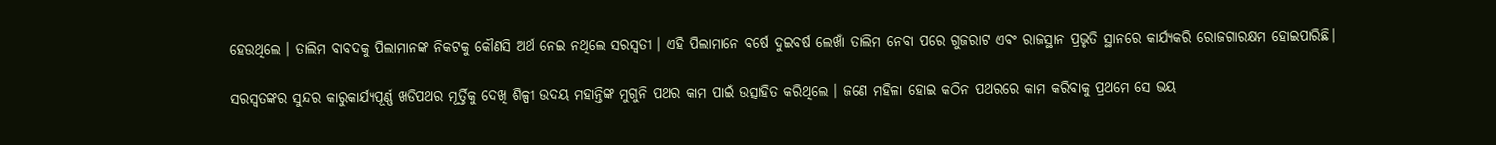ହେଉଥିଲେ । ତାଲିମ ବାବଦକୁ ପିଲାମାନଙ୍କ ନିକଟକୁ କୌଣସି ଅର୍ଥ ନେଇ ନଥିଲେ ସରସ୍ଵତୀ । ଏହି ପିଲାମାନେ ବର୍ଷେ ଦୁଇବର୍ଷ ଲେଖାଁ ତାଲିମ ନେବା ପରେ ଗୁଜରାଟ ଏବଂ ରାଜସ୍ଥାନ ପ୍ରଭୃତି ସ୍ଥାନରେ କାର୍ଯ୍ୟକରି ରୋଜଗାରକ୍ଷମ ହୋଇପାରିଛି।

ସରସ୍ଵତଙ୍କର ସୁନ୍ଦର କାରୁକାର୍ଯ୍ୟପୂର୍ଣ୍ଣ ଖଡିପଥର ମୂର୍ତ୍ତିକୁ ଦେଖି ଶିଳ୍ପୀ ଉଦୟ ମହାନ୍ତିଙ୍କ ମୁଗୁନି ପଥର କାମ ପାଇଁ ଉତ୍ସାହିତ କରିଥିଲେ । ଜଣେ ମହିଳା ହୋଇ କଠିନ ପଥରରେ କାମ କରିବାକୁ ପ୍ରଥମେ ସେ ଭୟ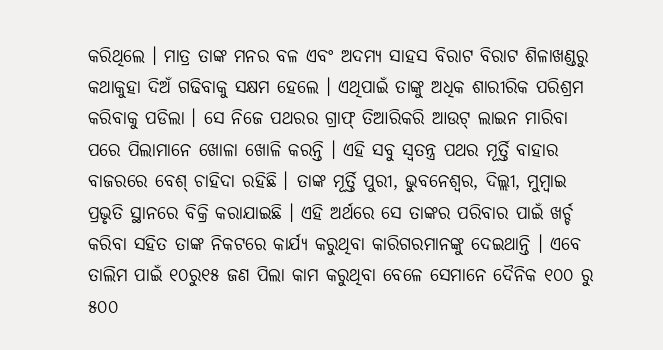କରିଥିଲେ । ମାତ୍ର ତାଙ୍କ ମନର ବଳ ଏବଂ ଅଦମ୍ୟ ସାହସ ବିରାଟ ବିରାଟ ଶିଳାଖଣ୍ଡରୁ କଥାକୁହା ଦିଅଁ ଗଢିବାକୁ ସକ୍ଷମ ହେଲେ । ଏଥିପାଇଁ ତାଙ୍କୁ ଅଧିକ ଶାରୀରିକ ପରିଶ୍ରମ କରିବାକୁ ପଡିଲା । ସେ ନିଜେ ପଥରର ଗ୍ରାଫ୍ ତିଆରିକରି ଆଉଟ୍ ଲାଇନ ମାରିବା ପରେ ପିଲାମାନେ ଖୋଳା ଖୋଳି କରନ୍ତି । ଏହି ସବୁ ସ୍ଵତନ୍ତ୍ର ପଥର ମୂର୍ତ୍ତି ବାହାର ବାଜରରେ ବେଶ୍ ଚାହିଦା ରହିଛି । ତାଙ୍କ ମୂର୍ତ୍ତି ପୁରୀ, ଭୁବନେଶ୍ଵର, ଦିଲ୍ଲୀ, ମୁମ୍ବାଇ ପ୍ରଭୃତି ସ୍ଥାନରେ ବିକ୍ରି କରାଯାଇଛି । ଏହି ଅର୍ଥରେ ସେ ତାଙ୍କର ପରିବାର ପାଇଁ ଖର୍ଚ୍ଚ କରିବା ସହିତ ତାଙ୍କ ନିକଟରେ କାର୍ଯ୍ୟ କରୁଥିବା କାରିଗରମାନଙ୍କୁ ଦେଇଥାନ୍ତି । ଏବେ ତାଲିମ ପାଇଁ ୧୦ରୁ୧୫ ଜଣ ପିଲା କାମ କରୁଥିବା ବେଳେ ସେମାନେ ଦୈନିକ ୧୦୦ ରୁ ୫୦୦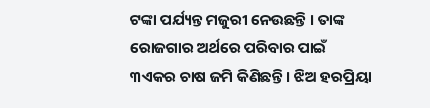ଟଙ୍କା ପର୍ଯ୍ୟନ୍ତ ମଜୁରୀ ନେଉଛନ୍ତି । ତାଙ୍କ ରୋଜଗାର ଅର୍ଥରେ ପରିବାର ପାଇଁ ୩ଏକର ଚାଷ ଜମି କିଣିଛନ୍ତି । ଝିଅ ହରପ୍ରିୟା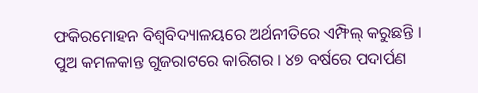ଫକିରମୋହନ ବିଶ୍ଵବିଦ୍ୟାଳୟରେ ଅର୍ଥନୀତିରେ ଏମ୍ଫିଲ୍ କରୁଛନ୍ତି । ପୁଅ କମଳକାନ୍ତ ଗୁଜରାଟରେ କାରିଗର । ୪୭ ବର୍ଷରେ ପଦାର୍ପଣ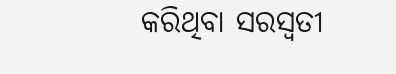କରିଥିବା ସରସ୍ଵତୀ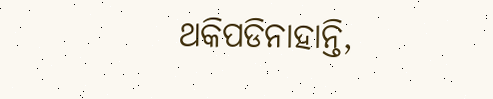ଥକିପଡିନାହାନ୍ତି,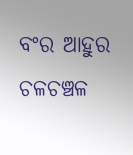ବଂର ଆହୁର ଚଳଚଞ୍ଚଳ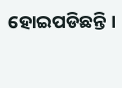ହୋଇପଡିଛନ୍ତି ।